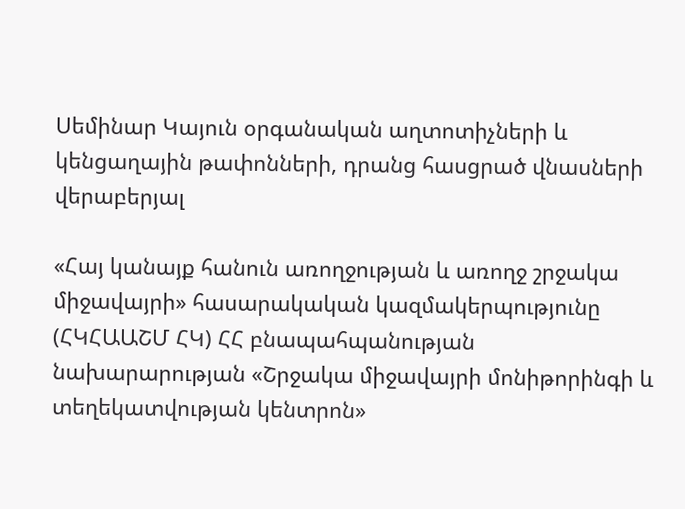Սեմինար Կայուն օրգանական աղտոտիչների և կենցաղային թափոնների, դրանց հասցրած վնասների վերաբերյալ

«Հայ կանայք հանուն առողջության և առողջ շրջակա միջավայրի» հասարակական կազմակերպությունը (ՀԿՀԱԱՇՄ ՀԿ) ՀՀ բնապահպանության նախարարության «Շրջակա միջավայրի մոնիթորինգի և տեղեկատվության կենտրոն»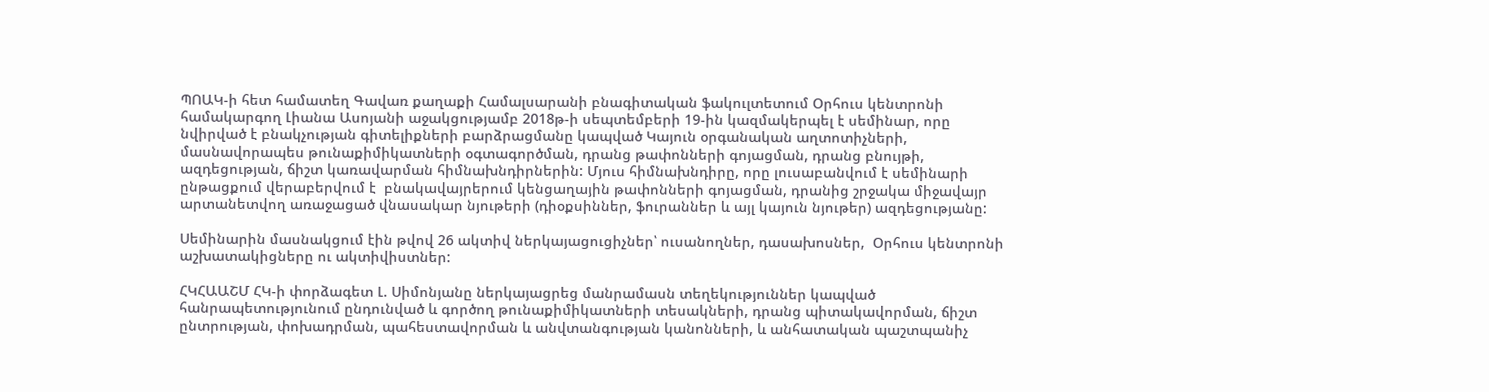ՊՈԱԿ-ի հետ համատեղ Գավառ քաղաքի Համալսարանի բնագիտական ֆակուլտետում Օրհուս կենտրոնի համակարգող Լիանա Ասոյանի աջակցությամբ 2018թ-ի սեպտեմբերի 19-ին կազմակերպել է սեմինար, որը նվիրված է բնակչության գիտելիքների բարձրացմանը կապված Կայուն օրգանական աղտոտիչների, մասնավորապես թունաքիմիկատների օգտագործման, դրանց թափոնների գոյացման, դրանց բնույթի, ազդեցության, ճիշտ կառավարման հիմնախնդիրներին: Մյուս հիմնախնդիրը, որը լուսաբանվում է սեմինարի ընթացքում վերաբերվում է  բնակավայրերում կենցաղային թափոնների գոյացման, դրանից շրջակա միջավայր արտանետվող առաջացած վնասակար նյութերի (դիօքսիններ, ֆուրաններ և այլ կայուն նյութեր) ազդեցությանը:

Սեմինարին մասնակցում էին թվով 26 ակտիվ ներկայացուցիչներ՝ ուսանողներ, դասախոսներ,  Օրհուս կենտրոնի աշխատակիցները ու ակտիվիստներ:

ՀԿՀԱԱՇՄ ՀԿ-ի փորձագետ Լ. Սիմոնյանը ներկայացրեց մանրամասն տեղեկություններ կապված հանրապետությունում ընդունված և գործող թունաքիմիկատների տեսակների, դրանց պիտակավորման, ճիշտ ընտրության, փոխադրման, պահեստավորման և անվտանգության կանոնների, և անհատական պաշտպանիչ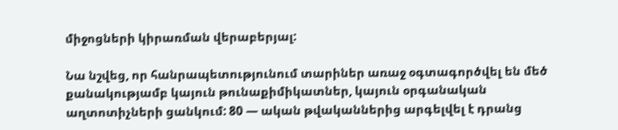միջոցների կիրառման վերաբերյալ:

Նա նշվեց, որ հանրապետությունում տարիներ առաջ օգտագործվել են մեծ քանակությամբ կայուն թունաքիմիկատներ, կայուն օրգանական աղտոտիչների ցանկում: 80 — ական թվականներից արգելվել է դրանց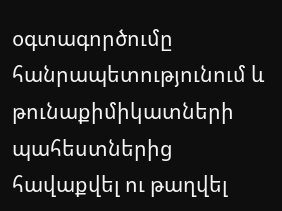օգտագործումը հանրապետությունում և թունաքիմիկատների պահեստներից հավաքվել ու թաղվել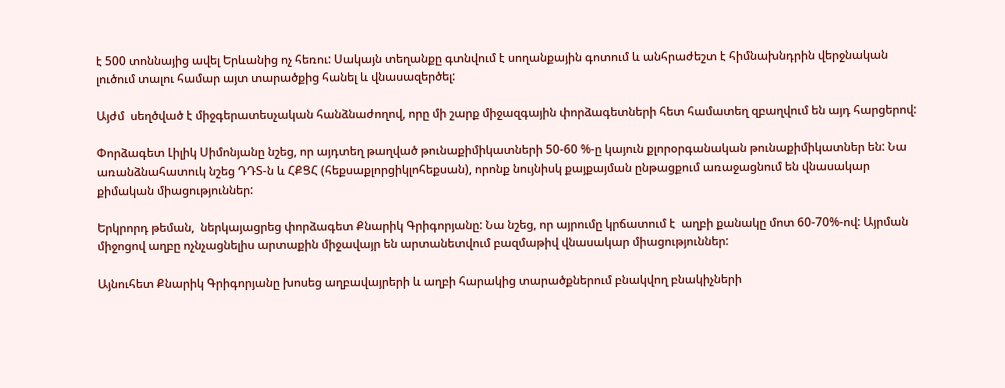է 500 տոննայից ավել Երևանից ոչ հեռու: Սակայն տեղանքը գտնվում է սողանքային գոտում և անհրաժեշտ է հիմնախնդրին վերջնական լուծում տալու համար այտ տարածքից հանել և վնասազերծել:

Այժմ  սեղծված է միջգերատեսչական հանձնաժողով, որը մի շարք միջազգային փորձագետների հետ համատեղ զբաղվում են այդ հարցերով:

Փորձագետ Լիլիկ Սիմոնյանը նշեց, որ այդտեղ թաղված թունաքիմիկատների 50-60 %-ը կայուն քլորօրգանական թունաքիմիկատներ են: Նա առանձնահատուկ նշեց ԴԴՏ-ն և ՀՔՑՀ (հեքսաքլորցիկլոհեքսան), որոնք նույնիսկ քայքայման ընթացքում առաջացնում են վնասակար քիմական միացություններ:

Երկրորդ թեման,  ներկայացրեց փորձագետ Քնարիկ Գրիգորյանը: Նա նշեց, որ այրումը կրճատում է  աղբի քանակը մոտ 60-70%-ով: Այրման միջոցով աղբը ոչնչացնելիս արտաքին միջավայր են արտանետվում բազմաթիվ վնասակար միացություններ:

Այնուհետ Քնարիկ Գրիգորյանը խոսեց աղբավայրերի և աղբի հարակից տարածքներում բնակվող բնակիչների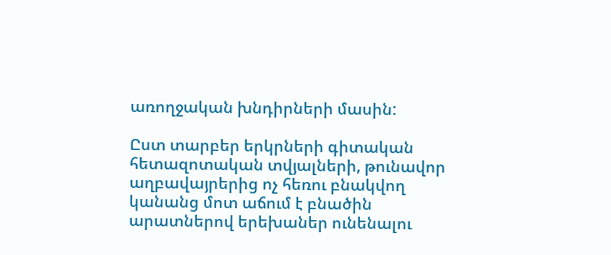առողջական խնդիրների մասին:

Ըստ տարբեր երկրների գիտական հետազոտական տվյալների, թունավոր աղբավայրերից ոչ հեռու բնակվող կանանց մոտ աճում է բնածին արատներով երեխաներ ունենալու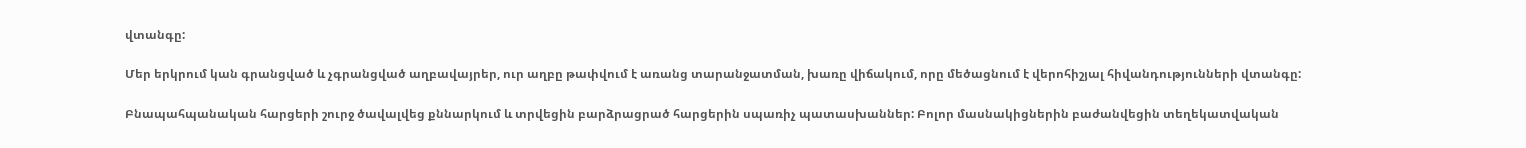վտանգը:

Մեր երկրում կան գրանցված և չգրանցված աղբավայրեր, ուր աղբը թափվում է առանց տարանջատման, խառը վիճակում, որը մեծացնում է վերոհիշյալ հիվանդությունների վտանգը:

Բնապահպանական հարցերի շուրջ ծավալվեց քննարկում և տրվեցին բարձրացրած հարցերին սպառիչ պատասխաններ: Բոլոր մասնակիցներին բաժանվեցին տեղեկատվական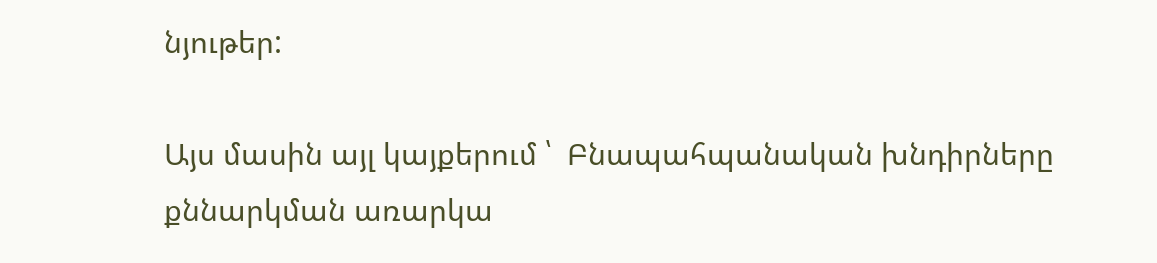նյութեր:

Այս մասին այլ կայքերում ՝  Բնապահպանական խնդիրները քննարկման առարկա